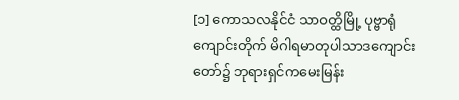[၁] ကောသလနိုင်ငံ သာဝတ္ထိမြို့ ပုဗ္ဗာရုံကျောင်းတိုက် မိဂါရမာတုပါသာဒကျောင်းတော်၌ ဘုရားရှင်ကမေးမြန်း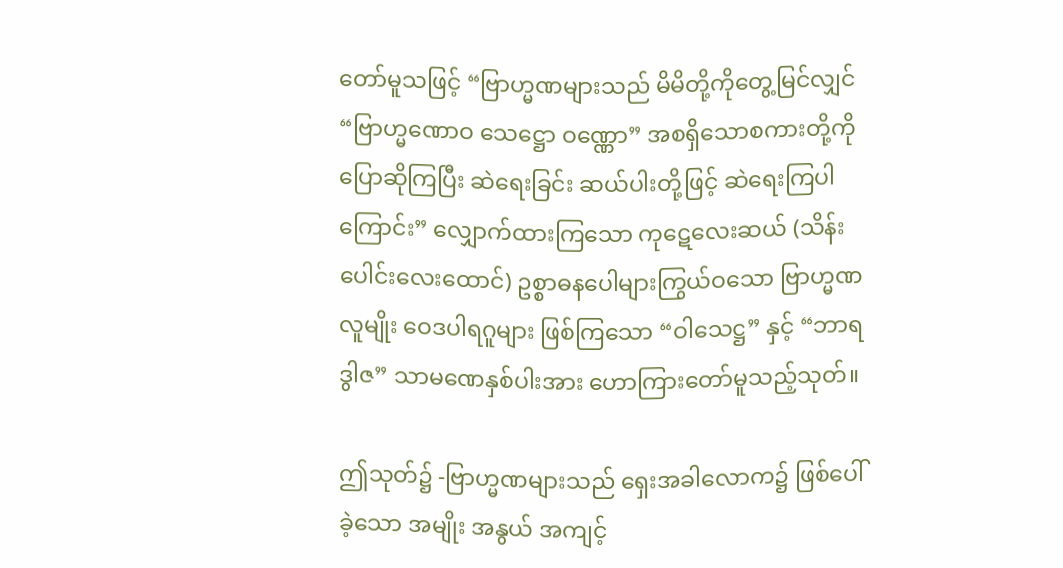တော်မူသဖြင့် “ဗြာဟ္မဏများသည် မိမိတို့ကိုတွေ့မြင်လျှင် “ဗြာဟ္မဏောဝ သေဋ္ဌော ဝဏ္ဏော” အစရှိသောစကားတို့ကို ပြောဆိုကြပြီး ဆဲရေးခြင်း ဆယ်ပါးတို့ဖြင့် ဆဲရေးကြပါကြောင်း” လျှောက်ထားကြသော ကုဋေလေးဆယ် (သိန်းပေါင်းလေးထောင်) ဥစ္စာဓနပေါများကြွယ်ဝသော ဗြာဟ္မဏလူမျိုး ဝေဒပါရဂူများ ဖြစ်ကြသော “ဝါသေဋ္ဌ” နှင့် “ဘာရဒွါဇ” သာမဏေနှစ်ပါးအား ဟောကြားတော်မူသည့်သုတ်။

ဤသုတ်၌ -ဗြာဟ္မဏများသည် ရှေးအခါလောက၌ ဖြစ်ပေါ်ခဲ့သော အမျိုး အနွယ် အကျင့်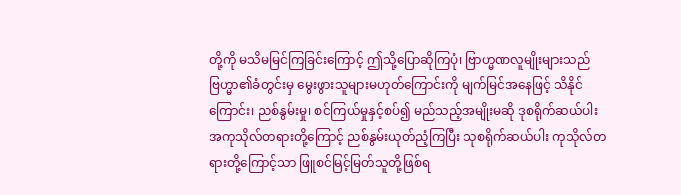တို့ကို မသိမမြင်ကြခြင်းကြောင့် ဤသို့ပြောဆိုကြပုံ၊ ဗြာဟ္မဏလူမျိုးများသည် ဗြဟ္မာ၏ခံတွင်းမှ မွေးဖွားသူများမဟုတ်ကြောင်းကို မျက်မြင်အနေဖြင့် သိနိုင်ကြောင်း၊ ညစ်နွမ်းမှု၊ စင်ကြယ်မှုနှင့်စပ်၍ မည်သည့်အမျိုးမဆို ဒုစရိုက်ဆယ်ပါး အကုသိုလ်တရားတို့ကြောင့် ညစ်နွမ်းယုတ်ညံ့ကြပြီး သုစရိုက်ဆယ်ပါး ကုသိုလ်တရားတို့ကြောင့်သာ ဖြူစင်မြင့်မြတ်သူတို့ဖြစ်ရ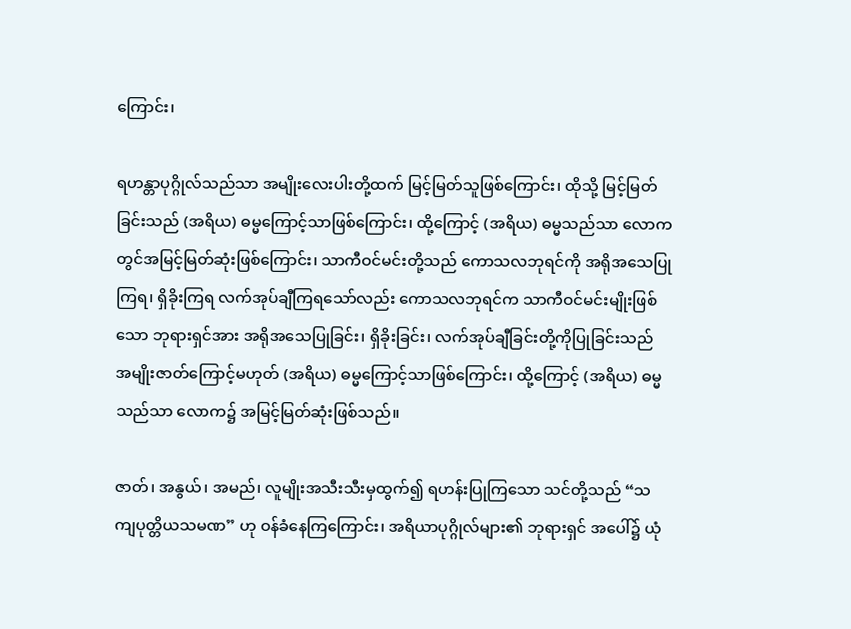ကြောင်း၊

ရဟန္တာပုဂ္ဂိုလ်သည်သာ အမျိုးလေးပါးတို့ထက် မြင့်မြတ်သူဖြစ်ကြောင်း၊ ထိုသို့ မြင့်မြတ်ခြင်းသည် (အရိယ) ဓမ္မကြောင့်သာဖြစ်ကြောင်း၊ ထို့ကြောင့် (အရိယ) ဓမ္မသည်သာ လောကတွင်အမြင့်မြတ်ဆုံးဖြစ်ကြောင်း၊ သာကီဝင်မင်းတို့သည် ကောသလဘုရင်ကို အရိုအသေပြုကြရ၊ ရှိခိုးကြရ လက်အုပ်ချီကြရသော်လည်း ကောသလဘုရင်က သာကီဝင်မင်းမျိုးဖြစ်သော ဘုရားရှင်အား အရိုအသေပြုခြင်း၊ ရှိခိုးခြင်း၊ လက်အုပ်ချီခြင်းတို့ကိုပြုခြင်းသည် အမျိုးဇာတ်ကြောင့်မဟုတ် (အရိယ) ဓမ္မကြောင့်သာဖြစ်ကြောင်း၊ ထို့ကြောင့် (အရိယ) ဓမ္မသည်သာ လောက၌ အမြင့်မြတ်ဆုံးဖြစ်သည်။

ဇာတ်၊ အနွယ်၊ အမည်၊ လူမျိုးအသီးသီးမှထွက်၍ ရဟန်းပြုကြသော သင်တို့သည် “သကျပုတ္တိယသမဏ” ဟု ဝန်ခံနေကြကြောင်း၊ အရိယာပုဂ္ဂိုလ်များ၏ ဘုရားရှင် အပေါ်၌ ယုံ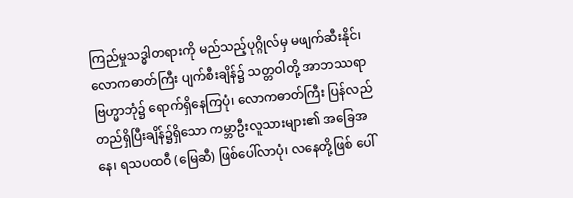ကြည်မှုသဒ္ဓါတရားကို မည်သည့်ပုဂ္ဂိုလ်မှ မဖျက်ဆီးနိုင်၊ လောကဓာတ်ကြီး ပျက်စီးချိန်၌ သတ္တဝါတို့ အာဘဿရာဗြဟ္မာဘုံ၌ ရောက်ရှိနေကြပုံ၊ လောကဓာတ်ကြီး ပြန်လည်တည်ရှိပြီးချိန်၌ရှိသော ကမ္ဘာဦးလူသားများ၏ အခြေအနေ၊ ရသပထဝီ (မြေဆီ) ဖြစ်ပေါ်လာပုံ၊ လနေတို့ဖြစ် ပေါ်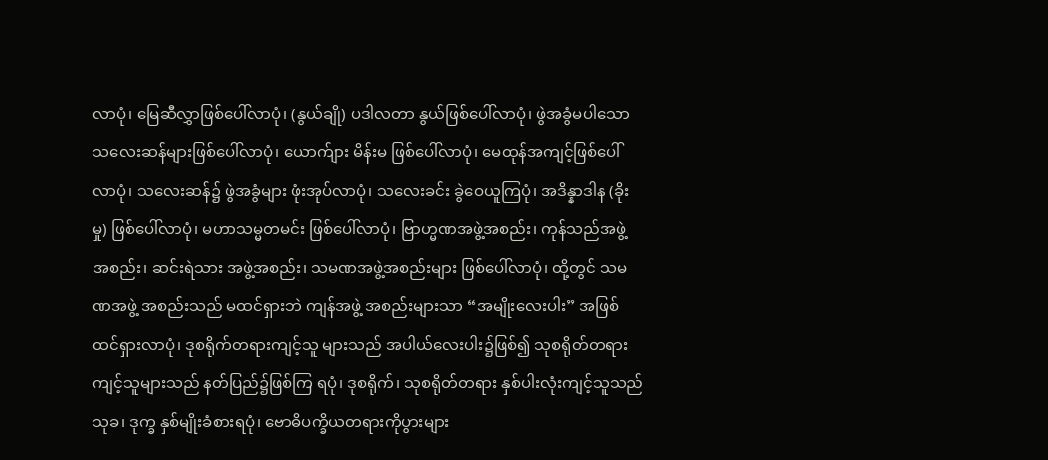လာပုံ၊ မြေဆီလွှာဖြစ်ပေါ်လာပုံ၊ (နွယ်ချို) ပဒါလတာ နွယ်ဖြစ်ပေါ်လာပုံ၊ ဖွဲအခွံမပါသော သလေးဆန်များဖြစ်ပေါ်လာပုံ၊ ယောက်ျား မိန်းမ ဖြစ်ပေါ်လာပုံ၊ မေထုန်အကျင့်ဖြစ်ပေါ်လာပုံ၊ သလေးဆန်၌ ဖွဲအခွံများ ဖုံးအုပ်လာပုံ၊ သလေးခင်း ခွဲဝေယူကြပုံ၊ အဒိန္နာဒါန (ခိုးမှု) ဖြစ်ပေါ်လာပုံ၊ မဟာသမ္မတမင်း ဖြစ်ပေါ်လာပုံ၊ ဗြာဟ္မဏအဖွဲ့အစည်း၊ ကုန်သည်အဖွဲ့ အစည်း၊ ဆင်းရဲသား အဖွဲ့အစည်း၊ သမဏအဖွဲ့အစည်းများ ဖြစ်ပေါ်လာပုံ၊ ထို့တွင် သမဏအဖွဲ့ အစည်းသည် မထင်ရှားဘဲ ကျန်အဖွဲ့ အစည်းများသာ “အမျိုးလေးပါး” အဖြစ် ထင်ရှားလာပုံ၊ ဒုစရိုက်တရားကျင့်သူ များသည် အပါယ်လေးပါး၌ဖြစ်၍ သုစရိုတ်တရားကျင့်သူများသည် နတ်ပြည်၌ဖြစ်ကြ ရပုံ၊ ဒုစရိုက်၊ သုစရိုတ်တရား နှစ်ပါးလုံးကျင့်သူသည် သုခ၊ ဒုက္ခ နှစ်မျိုးခံစားရပုံ၊ ဗောဓိပက္ခိယတရားကိုပွားများ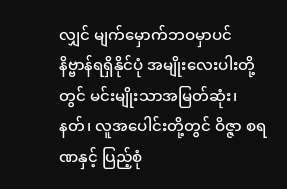လျှင် မျက်မှောက်ဘဝမှာပင် နိဗ္ဗာန်ရရှိနိုင်ပုံ အမျိုးလေးပါးတို့တွင် မင်းမျိုးသာအမြတ်ဆုံး၊ နတ်၊ လူအပေါင်းတို့တွင် ဝိဇ္ဇာ စရဏနှင့် ပြည့်စုံ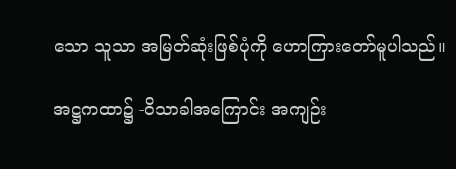သော သူသာ အမြတ်ဆုံးဖြစ်ပုံကို ဟောကြားတော်မူပါသည်။

အဋ္ဌကထာ၌ -ဝိသာခါအကြောင်း အကျဉ်း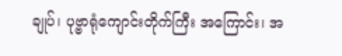ချုပ်၊ ပုဗ္ဗာရုံကျောင်းတိုက်ကြီး အကြောင်း၊ အ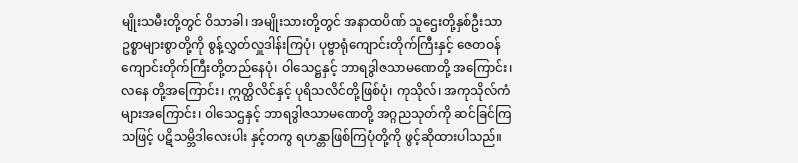မျိုးသမီးတို့တွင် ဝိသာခါ၊ အမျိုးသားတို့တွင် အနာထပိဏ် သူဌေးတို့နှစ်ဦးသာ ဥစ္စာများစွာတို့ကို စွန့်လွှတ်လှူဒါန်းကြပုံ၊ ပုဗ္ဗာရုံကျောင်းတိုက်ကြီးနှင့် ဇေတဝန် ကျောင်းတိုက်ကြီးတို့တည်နေပုံ၊ ဝါသေဋ္ဌနှင့် ဘာရဒွါဇသာမဏေတို့ အကြောင်း၊ လနေ တို့အကြောင်း၊ ဣတ္ထိလိင်နှင့် ပုရိသလိင်တို့ဖြစ်ပုံ၊ ကုသိုလ်၊ အကုသိုလ်ကံများအကြောင်း၊ ဝါသေဌနှင့် ဘာရဒွါဇသာမဏေတို့ အဂ္ဂညသုတ်ကို ဆင်ခြင်ကြသဖြင့် ပဋိသမ္ဘိဒါလေးပါး နှင့်တကွ ရဟန္တာဖြစ်ကြပုံတို့ကို ဖွင့်ဆိုထားပါသည်။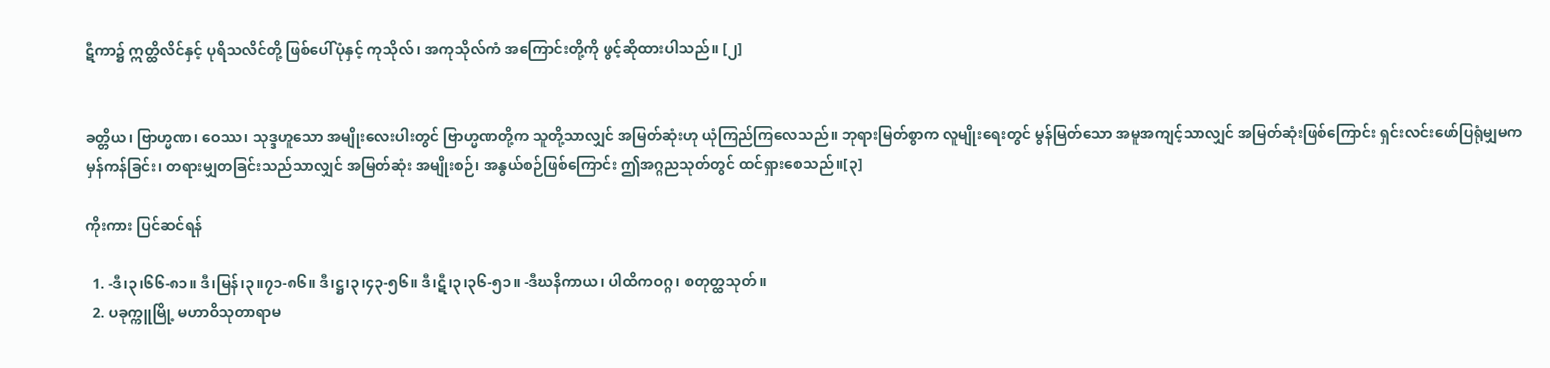ဋီကာ၌ ဣတ္ထိလိင်နှင့် ပုရိသလိင်တို့ ဖြစ်ပေါ်ပုံနှင့် ကုသိုလ်၊ အကုသိုလ်ကံ အကြောင်းတို့ကို ဖွင့်ဆိုထားပါသည်။ [၂]


ခတ္တိယ၊ ဗြာဟ္မဏ၊ ဝေဿ၊ သုဒ္ဒဟူသော အမျိုးလေးပါးတွင် ဗြာဟ္မဏတို့က သူတို့သာလျှင် အမြတ်ဆုံးဟု ယုံကြည်ကြလေသည်။ ဘုရားမြတ်စွာက လူမျိုးရေးတွင် မွန်မြတ်သော အမူအကျင့်သာလျှင် အမြတ်ဆုံးဖြစ်ကြောင်း ရှင်းလင်းဖော်ပြရုံမျှမက မှန်ကန်ခြင်း၊ တရားမျှတခြင်းသည်သာလျှင် အမြတ်ဆုံး အမျိုးစဉ်၊ အနွယ်စဉ်ဖြစ်ကြောင်း ဤအဂ္ဂညသုတ်တွင် ထင်ရှားစေသည်။[၃]

ကိုးကား ပြင်ဆင်ရန်

  1. -ဒီ၊၃၊၆၆-၈၁။ ဒီ၊မြန်၊၃။၇၁-၈၆။ ဒီ၊ဋ္ဌ၊၃၊၄၃-၅၆။ ဒီ၊ဋီ၊၃၊၃၆-၅၁။ -ဒီဃနိကာယ၊ ပါထိကဝဂ္ဂ၊ စတုတ္ထသုတ်။
  2. ပခုက္ကူမြို့ မဟာဝိသုတာရာမ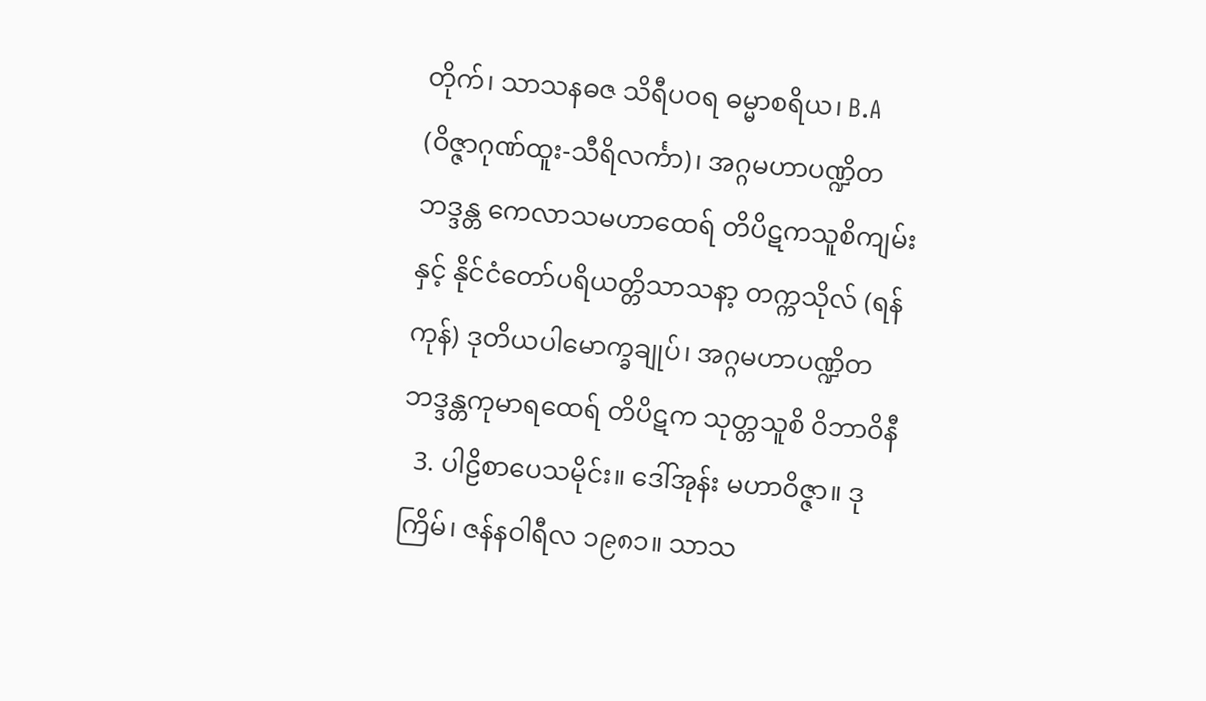တိုက်၊ သာသနဓဇ သိရီပဝရ ဓမ္မာစရိယ၊ B.A (ဝိဇ္ဇာဂုဏ်ထူး-သီရိလင်္ကာ)၊ အဂ္ဂမဟာပဏ္ဍိတ ဘဒ္ဒန္တ ကေလာသမဟာထေရ် တိပိဋကသူစိကျမ်း နှင့် နိုင်ငံတော်ပရိယတ္တိသာသနာ့ တက္ကသိုလ် (ရန်ကုန်) ဒုတိယပါမောက္ခချုပ်၊ အဂ္ဂမဟာပဏ္ဍိတ ဘဒ္ဒန္တကုမာရထေရ် တိပိဋက သုတ္တသူစိ ဝိဘာဝိနီ
  3. ပါဠိစာပေသမိုင်း။ ဒေါ်အုန်း မဟာဝိဇ္ဇာ။ ဒုကြိမ်၊ ဇန်နဝါရီလ ၁၉၈၁။ သာသ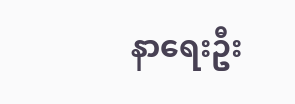နာရေးဦး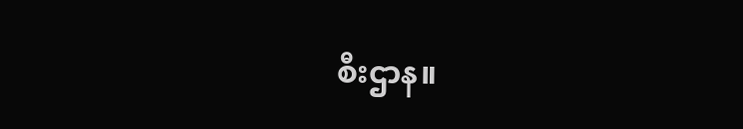စီးဌာန။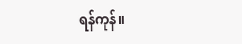ရန်ကုန်။